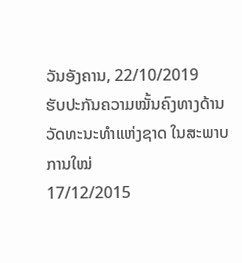ວັນອັງຄານ, 22/10/2019
ຮັບປະກັນຄວາມໝັ້ນຄົງທາງດ້ານວັດທະນະທຳແຫ່ງຊາດ ໃນສະພາບການໃໝ່
17/12/2015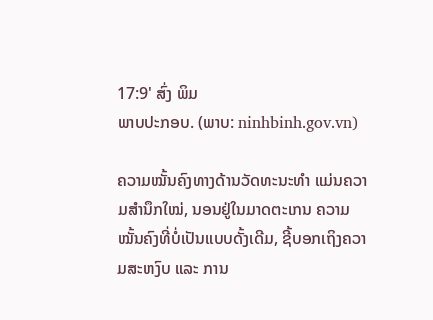17:9' ສົ່ງ ພິມ
ພາບປະກອບ. (ພາບ: ninhbinh.gov.vn)

ຄວາມໝັ້ນຄົງທາງດ້ານວັດທະນະທຳ ແມ່ນຄວາມສຳນຶກໃໝ່, ນອນຢູ່ໃນມາດຕະເກນ ຄວາມໝັ້ນຄົງທີ່ບໍ່ເປັນແບບດັ້ງເດີມ, ຊີ້ບອກເຖິງຄວາມສະຫງົບ ແລະ ການ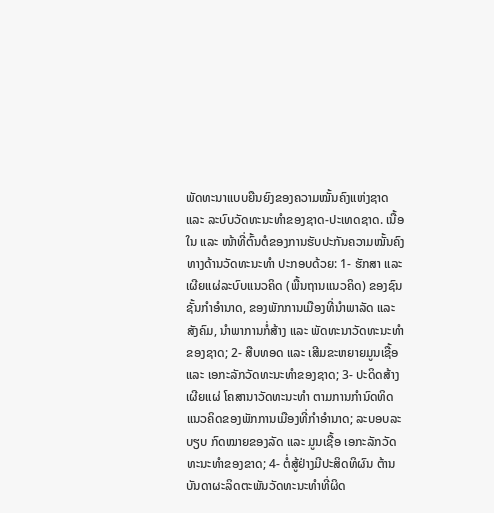ພັດທະນາແບບຍືນຍົງຂອງຄວາມໝັ້ນຄົງແຫ່ງຊາດ ແລະ ລະບົບວັດທະນະທຳຂອງຊາດ-ປະເທດຊາດ. ເນື້ອໃນ ແລະ ໜ້າທີ່ຕົ້ນຕໍຂອງການຮັບປະກັນຄວາມໝັ້ນຄົງທາງດ້ານວັດທະນະທຳ ປະກອບດ້ວຍ: 1- ຮັກສາ ແລະ ເຜີຍແຜ່ລະບົບແນວຄິດ (ພື້ນຖານແນວຄິດ) ຂອງຊົນຊັ້ນກຳອຳນາດ, ຂອງພັກການເມືອງທີ່ນຳພາລັດ ແລະ ສັງຄົມ, ນຳພາການກໍ່ສ້າງ ແລະ ພັດທະນາວັດທະນະທຳຂອງຊາດ; 2- ສືບທອດ ແລະ ເສີມຂະຫຍາຍມູນເຊື້ອ ແລະ ເອກະລັກວັດທະນະທຳຂອງຊາດ; 3- ປະດິດສ້າງ ເຜີຍແຜ່ ໂຄສານາວັດທະນະທຳ ຕາມການກຳນົດທິດແນວຄິດຂອງພັກການເມືອງທີ່ກຳອຳນາດ; ລະບອບລະບຽບ ກົດໝາຍຂອງລັດ ແລະ ມູນເຊື້ອ ເອກະລັກວັດທະນະທຳຂອງຂາດ; 4- ຕໍ່ສູ້ຢ່າງມີປະສິດທິຜົນ ຕ້ານບັນດາຜະລິດຕະພັນວັດທະນະທຳທີ່ຜິດ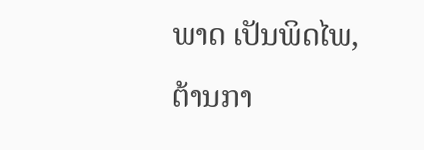ພາດ ເປັນພິດໄພ, ຕ້ານກາ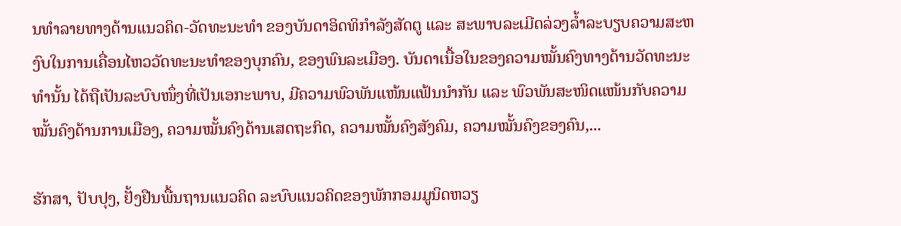ນທຳລາຍທາງດ້ານແນວຄິດ-ວັດທະນະທຳ ຂອງບັນດາອິດທິກຳລັງສັດຕູ ແລະ ສະພາບລະເມີດລ່ວງລ້ຳລະບຽບຄວາມສະຫງົບໃນການເຄື່ອນໄຫວວັດທະນະທຳຂອງບຸກຄົນ, ຂອງພົນລະເມືອງ. ບັນດາເນື້ອໃນຂອງຄວາມໝັ້ນຄົງທາງດ້ານວັດທະນະທຳນັ້ນ ໄດ້ຖືເປັນລະບົບໜຶ່ງທີ່ເປັນເອກະພາບ, ມີຄວາມພົວພັນແໜ້ນແຟ້ນນຳກັນ ແລະ ພົວພັນສະໜິດແໜ້ນກັບຄວາມໝັ້ນຄົງດ້ານການເມືອງ, ຄວາມໝັ້ນຄົງດ້ານເສດຖະກິດ, ຄວາມໝັ້ນຄົງສັງຄົມ, ຄວາມໝັ້ນຄົງຂອງຄົນ,...

ຮັກສາ, ປັບປຸງ, ຢັ້ງຢືນພື້ນຖານແນວຄິດ ລະບົບແນວຄິດຂອງພັກກອມມູນິດຫວຽ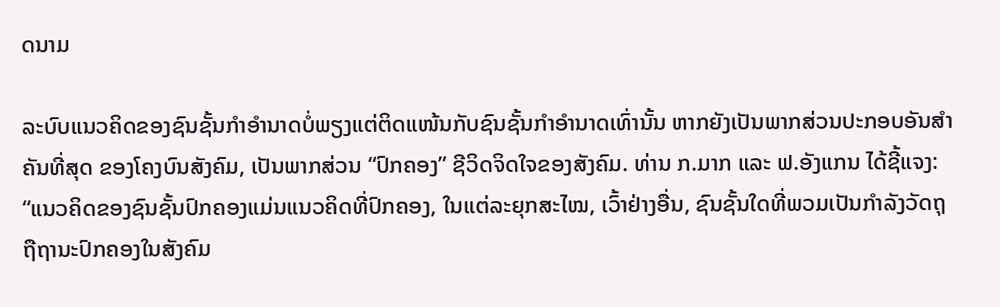ດນາມ

ລະບົບແນວຄິດຂອງຊົນຊັ້ນກຳອຳນາດບໍ່ພຽງແຕ່ຕິດແໜ້ນກັບຊົນຊັ້ນກຳອຳນາດເທົ່ານັ້ນ ຫາກຍັງເປັນພາກສ່ວນປະກອບອັນສຳຄັນທີ່ສຸດ ຂອງໂຄງບົນສັງຄົມ, ເປັນພາກສ່ວນ “ປົກຄອງ” ຊີວິດຈິດໃຈຂອງສັງຄົມ. ທ່ານ ກ.ມາກ ແລະ ຟ.ອັງແກນ ໄດ້ຊີ້ແຈງ: “ແນວຄິດຂອງຊົນຊັ້ນປົກຄອງແມ່ນແນວຄິດທີ່ປົກຄອງ, ໃນແຕ່ລະຍຸກສະໄໝ, ເວົ້າຢ່າງອື່ນ, ຊົນຊັ້ນໃດທີ່ພວມເປັນກຳລັງວັດຖຸຖືຖານະປົກຄອງໃນສັງຄົມ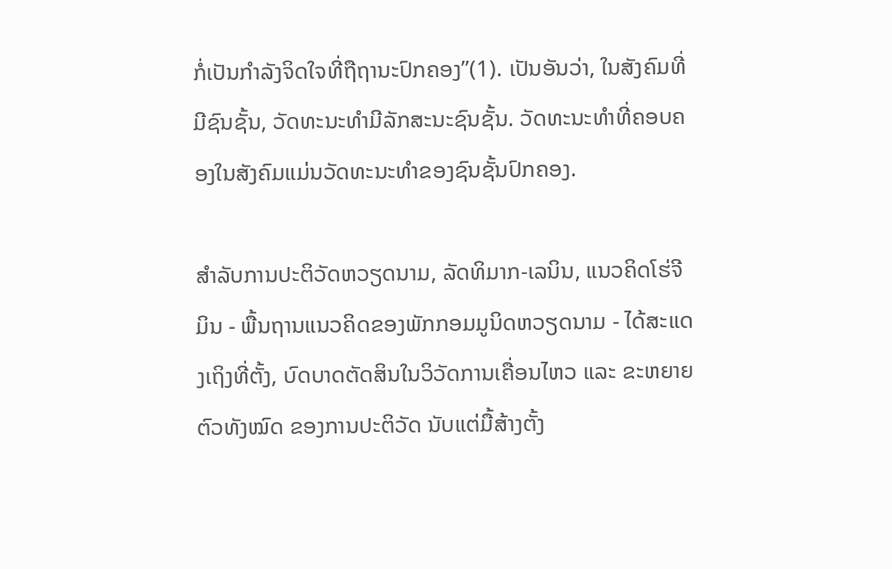ກໍ່ເປັນກຳລັງຈິດໃຈທີ່ຖືຖານະປົກຄອງ”(1). ເປັນອັນວ່າ, ໃນສັງຄົມທີ່ມີຊົນຊັ້ນ, ວັດທະນະທຳມີລັກສະນະຊົນຊັ້ນ. ວັດທະນະທຳທີ່ຄອບຄອງໃນສັງຄົມແມ່ນວັດທະນະທຳຂອງຊົນຊັ້ນປົກຄອງ.

ສຳລັບການປະຕິວັດຫວຽດນາມ, ລັດທິມາກ-ເລນິນ, ແນວຄິດໂຮ່ຈີມິນ - ພື້ນຖານແນວຄິດຂອງພັກກອມມູນິດຫວຽດນາມ - ໄດ້ສະແດງເຖິງທີ່ຕັ້ງ, ບົດບາດຕັດສິນໃນວິວັດການເຄື່ອນໄຫວ ແລະ ຂະຫຍາຍຕົວທັງໝົດ ຂອງການປະຕິວັດ ນັບແຕ່ມື້ສ້າງຕັ້ງ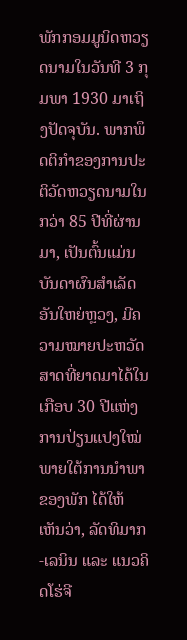ພັກກອມມູນິດຫວຽດນາມໃນວັນທີ 3 ກຸມພາ 1930 ມາເຖິງປັດຈຸບັນ. ພາກພຶດຕິກຳຂອງການປະຕິວັດຫວຽດນາມໃນກວ່າ 85 ປີທີ່ຜ່ານມາ, ເປັນຕົ້ນແມ່ນບັນດາຜົນສຳເລັດອັນໃຫຍ່ຫຼວງ, ມີຄວາມໝາຍປະຫວັດສາດທີ່ຍາດມາໄດ້ໃນເກືອບ 30 ປີແຫ່ງການປ່ຽນແປງໃໝ່ ພາຍໃຕ້ການນຳພາຂອງພັກ ໄດ້ໃຫ້ເຫັນວ່າ, ລັດທິມາກ-ເລນິນ ແລະ ແນວຄິດໂຮ່ຈີ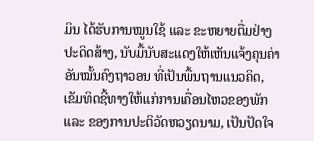ມິນ ໄດ້ຮັບການໝູນໃຊ້ ແລະ ຂະຫຍາຍຕື່ມຢ່າງປະດິດສ້າງ, ນັບມື້ນັບສະແດງໃຫ້ເຫັນແຈ້ງຄຸນຄ່າອັນໝັ້ນຄົງຖາວອນ ທີ່ເປັນພື້ນຖານແນວຄິດ, ເຂັມທິດຊີ້ທາງໃຫ້ແກ່ການເຄື່ອນໄຫວຂອງພັກ ແລະ ຂອງການປະຕິວັດຫວຽດນາມ, ເປັນປັດໃຈ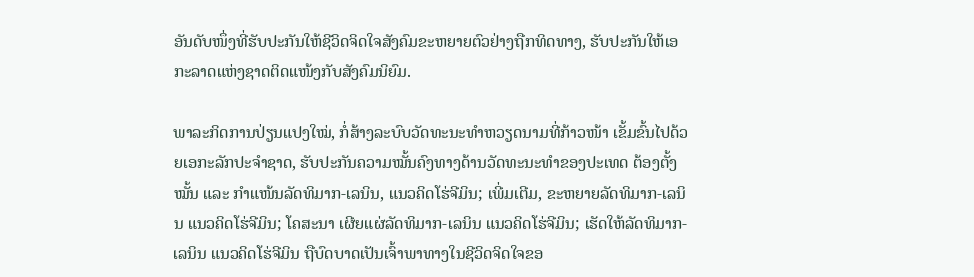ອັນດັບໜຶ່ງທີ່ຮັບປະກັນໃຫ້ຊີວິດຈິດໃຈສັງຄົມຂະຫຍາຍຕົວຢ່າງຖືກທິດທາງ, ຮັບປະກັນໃຫ້ເອກະລາດແຫ່ງຊາດຕິດແໜ້ງກັບສັງຄົມນິຍົມ.

ພາລະກິດການປ່ຽນແປງໃໝ່, ກໍ່ສ້າງລະບົບວັດທະນະທຳຫວຽດນາມທີ່ກ້າວໜ້າ ເຂັ້ມຂົ້ນໄປດ້ວຍເອກະລັກປະຈຳຊາດ, ຮັບປະກັນຄວາມໝັ້ນຄົງທາງດ້ານວັດທະນະທຳຂອງປະເທດ ຕ້ອງຕັ້ງໝັ້ນ ແລະ ກຳແໜ້ນລັດທິມາກ-ເລນິນ, ແນວຄິດໂຮ່ຈີມິນ; ເພີ່ມເຕີມ, ຂະຫຍາຍລັດທິມາກ-ເລນິນ ແນວຄິດໂຮ່ຈີມິນ; ໂຄສະນາ ເຜີຍແຜ່ລັດທິມາກ-ເລນິນ ແນວຄິດໂຮ່ຈີມິນ; ເຮັດໃຫ້ລັດທິມາກ-ເລນິນ ແນວຄິດໂຮ່ຈີມິນ ຖືບົດບາດເປັນເຈົ້າພາທາງໃນຊີວິດຈິດໃຈຂອ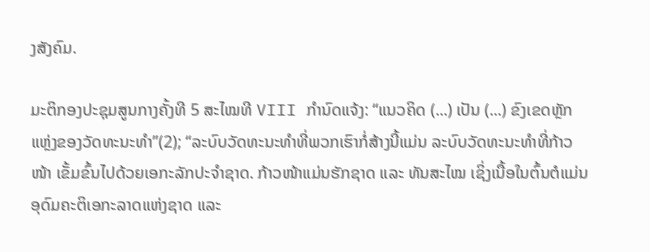ງສັງຄົມ.

ມະຕິກອງປະຊຸມສູນກາງຄັ້ງທີ 5 ສະໄໝທີ VIII ກຳນົດແຈ້ງ: “ແນວຄິດ (...) ເປັນ (...) ຂົງເຂດຫຼັກແຫຼ່ງຂອງວັດທະນະທຳ”(2); “ລະບົບວັດທະນະທຳທີ່ພວກເຮົາກໍ່ສ້າງນີ້ແມ່ນ ລະບົບວັດທະນະທຳທີ່ກ້າວໜ້າ ເຂັ້ມຂົ້ນໄປດ້ວຍເອກະລັກປະຈຳຊາດ. ກ້າວໜ້າແມ່ນຮັກຊາດ ແລະ ທັນສະໄໝ ເຊິ່ງເນື້ອໃນຕົ້ນຕໍແມ່ນອຸດົມຄະຕິເອກະລາດແຫ່ງຊາດ ແລະ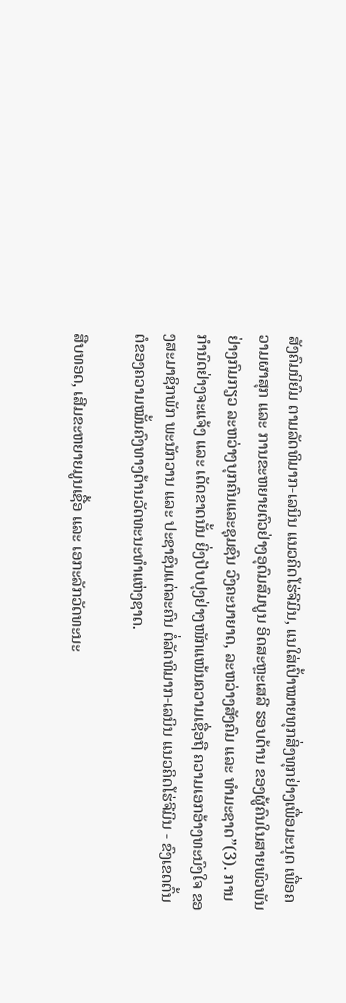ສັງຄົມນິຍົມ ຕາມລັດທິມາກ-ເລນິນ ແນວຄິດໂຮ່ຈີມິນ, ແນໃສ່ເປົ້າໝາຍທຸກສິ່ງທຸກຢ່າງເພື່ອມະນຸດ ເພື່ອຄວາມຜາສຸກ ແລະ ການຂະຫຍາຍຕົວຢ່າງອຸດົມສົມບູນ ອິດສະຫຼະເສລີ ຮອບດ້ານ ຂອງຜູ້ຄົນໃນສາຍພົວພັນຢ່າງກົມກຽວ ລະຫວ່າງບຸກຄົນແລະຊຸມຊົນ ວົງຄະນາຍາດ, ລະຫວ່າງສັງຄົມ ແລະ ທຳມະຊາດ”(3). ການກຳນົດຢ່າງຈະແຈ້ງ ແລະ ເດັດຂາດນັ້ນ ຍິ່ງປັບປຸງຢ່າງໜັກແໜ້ນຄວາມເຊື່ອຖື ຄວາມເອກອ້າງທະນົງໃຈ ຂອງສະມາຊິກພັກ ພະນັກວານ ແລະ ປະຊາຊົນແຕ່ລະຄົນ ຕໍ່ລັດທິມາກ-ເລນິນ ແນວຄິດໂຮ່ຈີມິນ - ຂົງເຂດຕົ້ນຕໍຂອງຄວາມໝັ້ນຄົງທາງດ້ານວັດທະນະທຳແຫ່ງຊາດ.

ສືບທອດ, ເສີມຂະຫຍາຍມູນເຊື້ອ ແລະ ເອກະລັກວັດທະນະ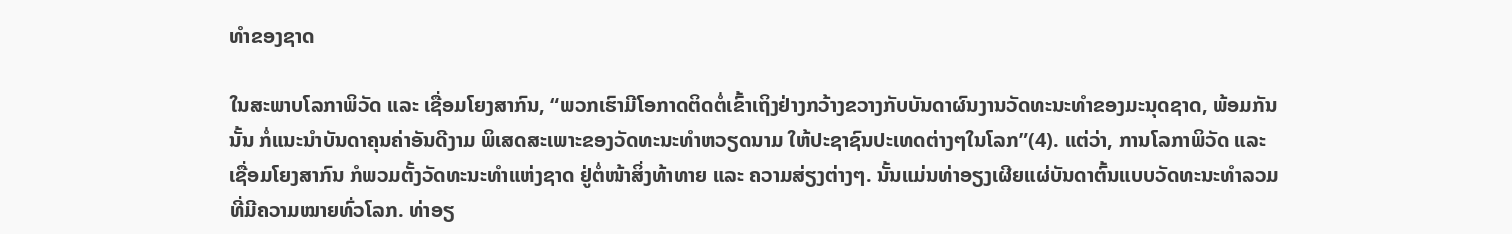ທຳຂອງຊາດ

ໃນສະພາບໂລກາພິວັດ ແລະ ເຊື່ອມໂຍງສາກົນ, “ພວກເຮົາມີໂອກາດຕິດຕໍ່ເຂົ້າເຖິງຢ່າງກວ້າງຂວາງກັບບັນດາຜົນງານວັດທະນະທຳຂອງມະນຸດຊາດ, ພ້ອມກັນນັ້ນ ກໍ່ແນະນຳບັນດາຄຸນຄ່າອັນດີງາມ ພິເສດສະເພາະຂອງວັດທະນະທຳຫວຽດນາມ ໃຫ້ປະຊາຊົນປະເທດຕ່າງໆໃນໂລກ”(4). ແຕ່ວ່າ, ການໂລກາພິວັດ ແລະ ເຊື່ອມໂຍງສາກົນ ກໍພວມຕັ້ງວັດທະນະທຳແຫ່ງຊາດ ຢູ່ຕໍ່ໜ້າສິ່ງທ້າທາຍ ແລະ ຄວາມສ່ຽງຕ່າງໆ. ນັ້ນແມ່ນທ່າອຽງເຜີຍແຜ່ບັນດາຕົ້ນແບບວັດທະນະທຳລວມທີ່ມີຄວາມໝາຍທົ່ວໂລກ. ທ່າອຽ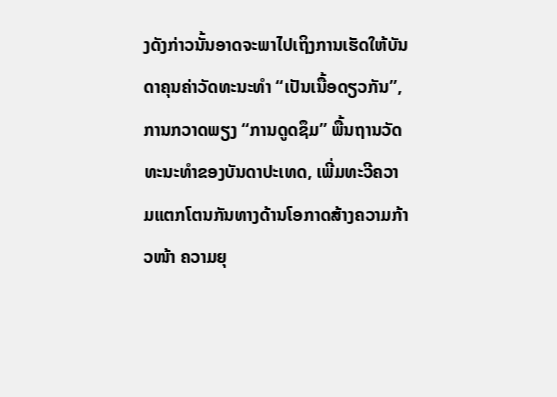ງດັງກ່າວນັ້ນອາດຈະພາໄປເຖິງການເຮັດໃຫ້ບັນດາຄຸນຄ່າວັດທະນະທຳ “ເປັນເນື້ອດຽວກັນ”, ການກວາດພຽງ “ການດູດຊຶມ” ພື້ນຖານວັດທະນະທຳຂອງບັນດາປະເທດ, ເພີ່ມທະວີຄວາມແຕກໂຕນກັນທາງດ້ານໂອກາດສ້າງຄວາມກ້າວໜ້າ ຄວາມຍຸ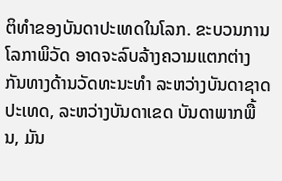ຕິທຳຂອງບັນດາປະເທດໃນໂລກ. ຂະບວນການໂລກາພິວັດ ອາດຈະລົບລ້າງຄວາມແຕກຕ່າງກັນທາງດ້ານວັດທະນະທຳ ລະຫວ່າງບັນດາຊາດ ປະເທດ, ລະຫວ່າງບັນດາເຂດ ບັນດາພາກພື້ນ, ມັນ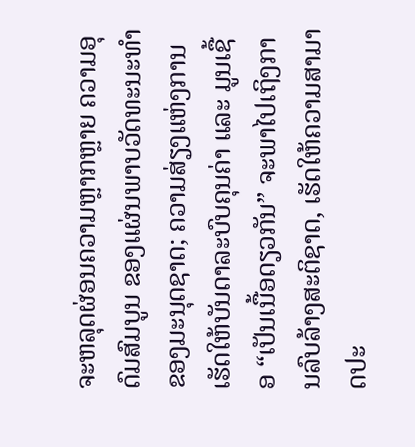ຈະຫລຸດຜ່ອນຄວາມຫຼາກຫຼາຍ ຄວາມອຸດົມສົມບູນ ຂອງແຜ່ນພາບວັດທະນະທຳຂອງມະນຸດຊາດ; ຄວາມສ່ຽງແຫ່ງການເຮັດໃຫ້ບັນດາລະບົບຄຸນຄ່າ ແລະ ມູນເຊື້ອ “ເປັນເນື້ອດຽວກັນ” ຈະພາໄປເຖິງການລົບລ້າງສະຕິຊາດ, ເຮັດໃຫ້ຄວາມສາມາດປະ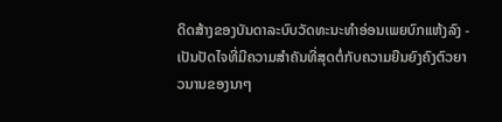ດິດສ້າງຂອງບັນດາລະບົບວັດທະນະທຳອ່ອນເພຍບົກແຫ້ງລົງ - ເປັນປັດໄຈທີ່ມີຄວາມສຳຄັນທີ່ສຸດຕໍ່ກັບຄວາມຍືນຍົງຄົງຕົວຍາວນານຂອງນາໆ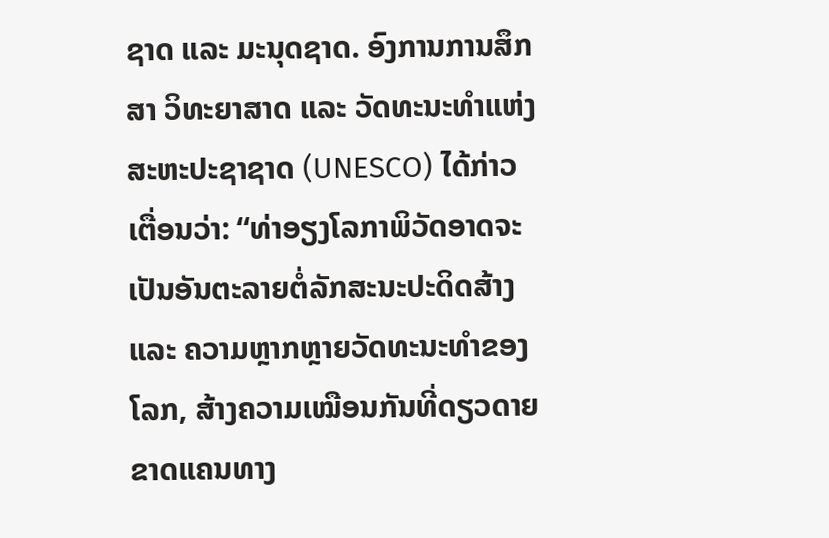ຊາດ ແລະ ມະນຸດຊາດ. ອົງການການສຶກສາ ວິທະຍາສາດ ແລະ ວັດທະນະທຳແຫ່ງສະຫະປະຊາຊາດ (UNESCO) ໄດ້ກ່າວເຕື່ອນວ່າ: “ທ່າອຽງໂລກາພິວັດອາດຈະເປັນອັນຕະລາຍຕໍ່ລັກສະນະປະດິດສ້າງ ແລະ ຄວາມຫຼາກຫຼາຍວັດທະນະທຳຂອງໂລກ, ສ້າງຄວາມເໝືອນກັນທີ່ດຽວດາຍຂາດແຄນທາງ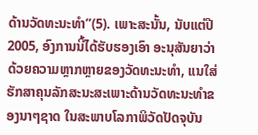ດ້ານວັດທະນະທຳ”(5). ເພາະສະນັ້ນ, ນັບແຕ່ປີ 2005, ອົງການນີ້ໄດ້ຮັບຮອງເອົາ ອະນຸສັນຍາວ່າດ້ວຍຄວາມຫຼາກຫຼາຍຂອງວັດທະນະທຳ, ແນໃສ່ຮັກສາຄຸນລັກສະນະສະເພາະດ້ານວັດທະນະທຳຂອງນາໆຊາດ ໃນສະພາບໂລກາພິວັດປັດຈຸບັນ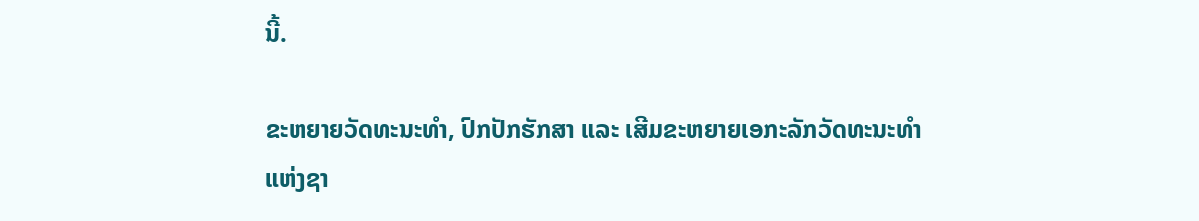ນີ້.

ຂະຫຍາຍວັດທະນະທຳ, ປົກປັກຮັກສາ ແລະ ເສີມຂະຫຍາຍເອກະລັກວັດທະນະທຳແຫ່ງຊາ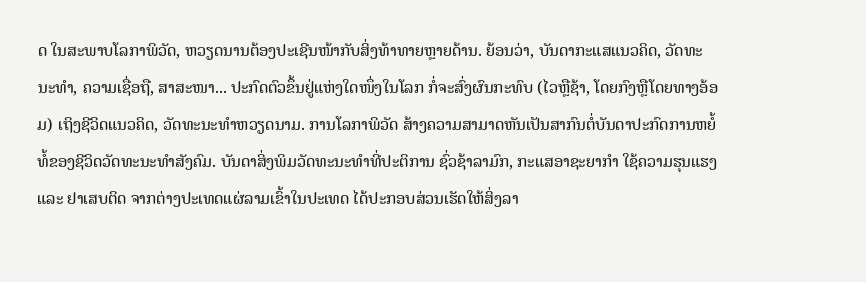ດ ໃນສະພາບໂລກາພິວັດ, ຫວຽດນານຕ້ອງປະເຊີນໜ້າກັບສິ່ງທ້າທາຍຫຼາຍດ້ານ. ຍ້ອນວ່າ, ບັນດາກະແສແນວຄິດ, ວັດທະນະທຳ, ຄວາມເຊື່ອຖື, ສາສະໜາ... ປະກົດຕົວຂຶ້ນຢູ່ແຫ່ງໃດໜຶ່ງໃນໂລກ ກໍ່ຈະສົ່ງຜົນກະທົບ (ໄວຫຼືຊ້າ, ໂດຍກົງຫຼືໂດຍທາງອ້ອມ) ເຖິງຊີວິດແນວຄິດ, ວັດທະນະທຳຫວຽດນາມ. ການໂລກາພິວັດ ສ້າງຄວາມສາມາດຫັນເປັນສາກົນຕໍ່ບັນດາປະກົດການຫຍໍ້ທໍ້ຂອງຊີວິດວັດທະນະທຳສັງຄົມ. ບັນດາສິ່ງພິມວັດທະນະທຳທີ່ປະຕິການ ຊົ່ວຊ້າລາມົກ, ກະແສອາຊະຍາກຳ ໃຊ້ຄວາມຮຸນແຮງ ແລະ ຢາເສບຕິດ ຈາກຕ່າງປະເທດແຜ່ລາມເຂົ້າໃນປະເທດ ໄດ້ປະກອບສ່ວນເຮັດໃຫ້ສິ່ງລາ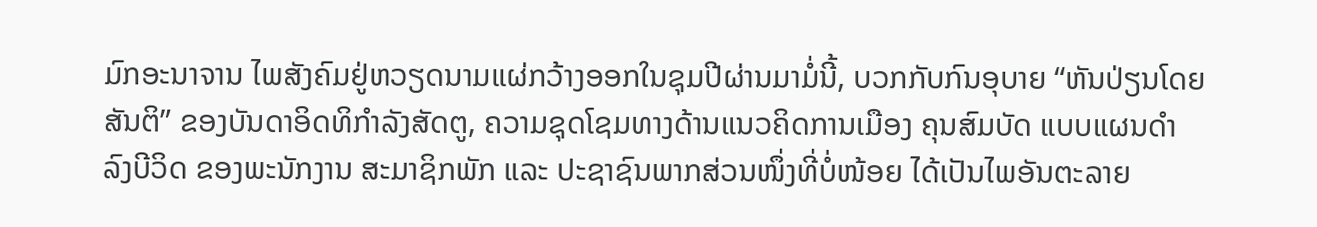ມົກອະນາຈານ ໄພສັງຄົມຢູ່ຫວຽດນາມແຜ່ກວ້າງອອກໃນຊຸມປີຜ່ານມາມໍ່ນີ້, ບວກກັບກົນອຸບາຍ “ຫັນປ່ຽນໂດຍສັນຕິ” ຂອງບັນດາອິດທິກຳລັງສັດຕູ, ຄວາມຊຸດໂຊມທາງດ້ານແນວຄິດການເມືອງ ຄຸນສົມບັດ ແບບແຜນດຳລົງບີວິດ ຂອງພະນັກງານ ສະມາຊິກພັກ ແລະ ປະຊາຊົນພາກສ່ວນໜຶ່ງທີ່ບໍ່ໜ້ອຍ ໄດ້ເປັນໄພອັນຕະລາຍ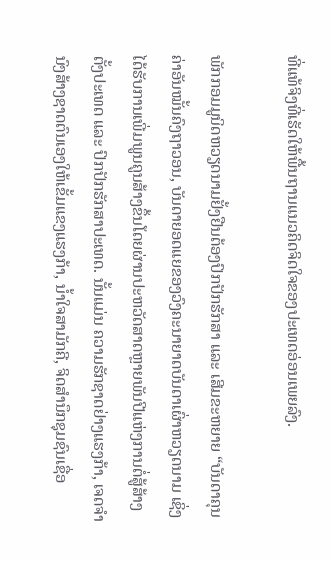ທີ່ແທ້ຈິງທີ່ເຮັດໃຫ້ພື້ນຖານແນວຄິດຈິດໃຈຂອງປະເທດອ່ອນເພຍລົງ.

ພັກກອມມູນິດຫວຽດນາມຢັ້ງຢືນຕ້ອງປົກປັກຮັກສາ ແລະ ເສີມຂະຫຍາຍ “ບັນດາຄຸນຄ່າອັນໝັ້ນຄົງຖາວອນ, ບັນດາຍອດແຍຂອງວົງຄະນາຍາດບັນດາເຜົ່າຫວຽດນາມ ເຊິ່ງໄດ້ຮັບການເພີ່ມພູນຄູນສ້າງຂຶ້ນໂດຍຜ່ານປະຫວັດສາດຫຼາຍພັນປີແຫ່ງການຕໍ່ສູ້ສ້າງຕັ້ງປະເທດ ແລະ ປົກປັກຮັກສາປະເທດ. ນັ້ນແມ່ນ ຄວາມຮັກຊາດຢ່າງແຮງກ້າ, ເຈດຈຳນົງສ້າງຊາດຕົນເອງໃຫ້ເຂັ້ມແຂງແຮງກ້າ, ນ້ຳໃຈສາມັກຄີ, ຈິດສຳນຶກຊຸມຊົນເຊື່ອ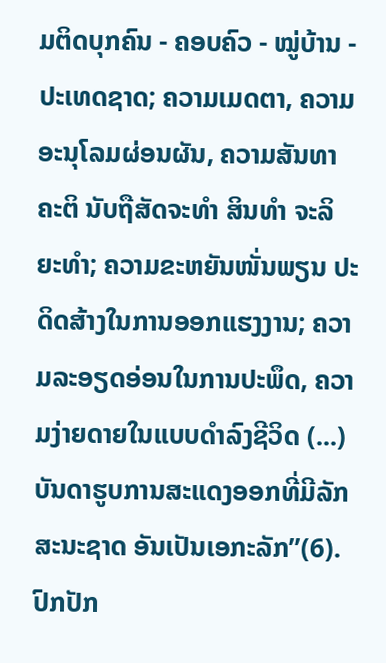ມຕິດບຸກຄົນ - ຄອບຄົວ - ໝູ່ບ້ານ - ປະເທດຊາດ; ຄວາມເມດຕາ, ຄວາມອະນຸໂລມຜ່ອນຜັນ, ຄວາມສັນທາຄະຕິ ນັບຖືສັດຈະທຳ ສິນທຳ ຈະລິຍະທຳ; ຄວາມຂະຫຍັນໜັ່ນພຽນ ປະດິດສ້າງໃນການອອກແຮງງານ; ຄວາມລະອຽດອ່ອນໃນການປະພຶດ, ຄວາມງ່າຍດາຍໃນແບບດຳລົງຊີວິດ (...) ບັນດາຮູບການສະແດງອອກທີ່ມີລັກສະນະຊາດ ອັນເປັນເອກະລັກ”(6). ປົກປັກ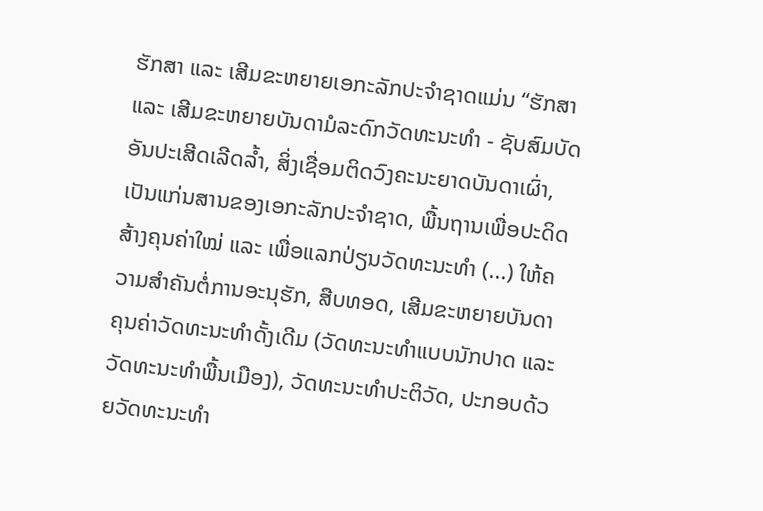ຮັກສາ ແລະ ເສີມຂະຫຍາຍເອກະລັກປະຈຳຊາດແມ່ນ “ຮັກສາ ແລະ ເສີມຂະຫຍາຍບັນດາມໍລະດົກວັດທະນະທຳ - ຊັບສົມບັດອັນປະເສີດເລີດລ້ຳ, ສິ່ງເຊື່ອມຕິດວົງຄະນະຍາດບັນດາເຜົ່າ, ເປັນແກ່ນສານຂອງເອກະລັກປະຈຳຊາດ, ພື້ນຖານເພື່ອປະດິດສ້າງຄຸນຄ່າໃໝ່ ແລະ ເພື່ອແລກປ່ຽນວັດທະນະທຳ (...) ໃຫ້ຄວາມສຳຄັນຕໍ່ການອະນຸຮັກ, ສືບທອດ, ເສີມຂະຫຍາຍບັນດາຄຸນຄ່າວັດທະນະທຳດັ້ງເດີມ (ວັດທະນະທຳແບບນັກປາດ ແລະ ວັດທະນະທຳພື້ນເມືອງ), ວັດທະນະທຳປະຕິວັດ, ປະກອບດ້ວຍວັດທະນະທຳ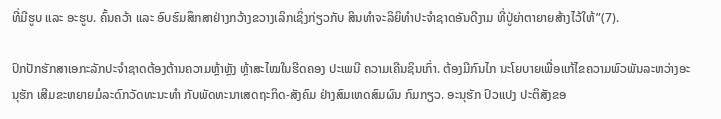ທີ່ມີຮູບ ແລະ ອະຮູບ. ຄົ້ນຄວ້າ ແລະ ອົບຮົມສຶກສາຢ່າງກວ້າງຂວາງເລິກເຊິ່ງກ່ຽວກັບ ສິນທຳຈະລິຍິທຳປະຈຳຊາດອັນດີງາມ ທີ່ປູ່ຍ່າຕາຍາຍສ້າງໄວ້ໃຫ້”(7).

ປົກປັກຮັກສາເອກະລັກປະຈຳຊາດຕ້ອງຕ້ານຄວາມຫຼ້າຫຼັງ ຫຼ້າສະໄໝໃນຮີດຄອງ ປະເພນີ ຄວາມເຄີນຊິນເກົ່າ. ຕ້ອງມີກົນໄກ ນະໂຍບາຍເພື່ອແກ້ໄຂຄວາມພົວພັນລະຫວ່າງອະນຸຮັກ ເສີມຂະຫຍາຍມໍລະດົກວັດທະນະທຳ ກັບພັດທະນາເສດຖະກິດ-ສັງຄົມ ຢ່າງສົມເຫດສົມຜົນ ກົມກຽວ. ອະນຸຮັກ ປົວແປງ ປະຕິສັງຂອ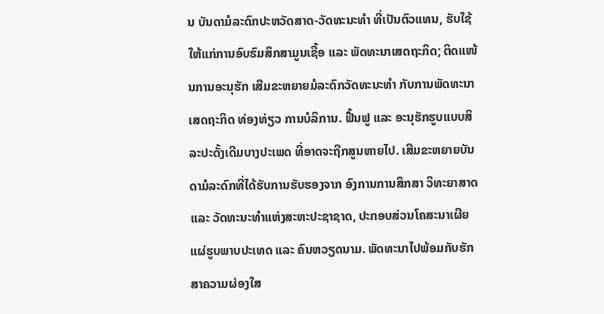ນ ບັນດາມໍລະດົກປະຫວັດສາດ-ວັດທະນະທຳ ທີ່ເປັນຕົວແທນ, ຮັບໃຊ້ໃຫ້ແກ່ການອົບຮົມສຶກສາມູນເຊື້ອ ແລະ ພັດທະນາເສດຖະກິດ; ຕິດແໜ້ນການອະນຸຮັກ ເສີມຂະຫຍາຍມໍລະດົກວັດທະນະທຳ ກັບການພັດທະນາເສດຖະກິດ ທ່ອງທ່ຽວ ການບໍລິການ. ຟື້ນຟູ ແລະ ອະນຸຮັກຮູບແບບສິລະປະດັ້ງເດີມບາງປະເພດ ທີ່ອາດຈະຖືກສູນຫາຍໄປ. ເສີມຂະຫຍາຍບັນດາມໍລະດົກທີ່ໄດ້ຮັບການຮັບຮອງຈາກ ອົງການການສຶກສາ ວິທະຍາສາດ ແລະ ວັດທະນະທຳແຫ່ງສະຫະປະຊາຊາດ, ປະກອບສ່ວນໂຄສະນາເຜີຍແຜ່ຮູບພາບປະເທດ ແລະ ຄົນຫວຽດນາມ. ພັດທະນາໄປພ້ອມກັບຮັກສາຄວາມຜ່ອງໃສ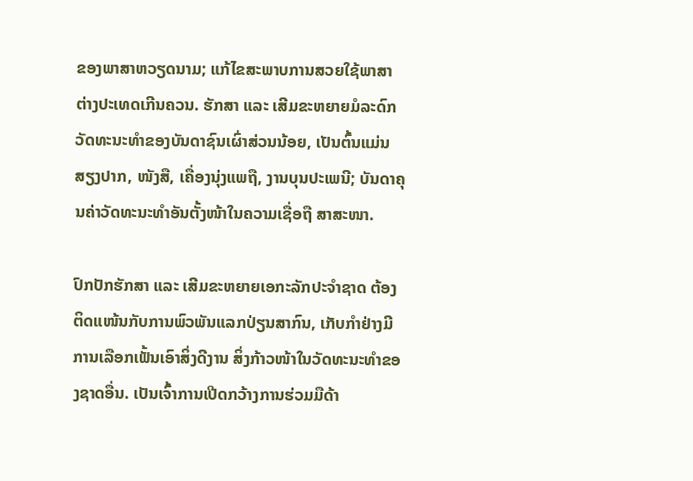ຂອງພາສາຫວຽດນາມ; ແກ້ໄຂສະພາບການສວຍໃຊ້ພາສາຕ່າງປະເທດເກີນຄວນ. ຮັກສາ ແລະ ເສີມຂະຫຍາຍມໍລະດົກວັດທະນະທຳຂອງບັນດາຊົນເຜົ່າສ່ວນນ້ອຍ, ເປັນຕົ້ນແມ່ນສຽງປາກ, ໜັງສື, ເຄື່ອງນຸ່ງແພຖື, ງານບຸນປະເພນີ; ບັນດາຄຸນຄ່າວັດທະນະທຳອັນຕັ້ງໜ້າໃນຄວາມເຊື່ອຖື ສາສະໜາ.

ປົກປັກຮັກສາ ແລະ ເສີມຂະຫຍາຍເອກະລັກປະຈຳຊາດ ຕ້ອງຕິດແໜ້ນກັບການພົວພັນແລກປ່ຽນສາກົນ, ເກັບກຳຢ່າງມີການເລືອກເຟັ້ນເອົາສິ່ງດີງານ ສິ່ງກ້າວໜ້າໃນວັດທະນະທຳຂອງຊາດອື່ນ. ເປັນເຈົ້າການເປີດກວ້າງການຮ່ວມມືດ້າ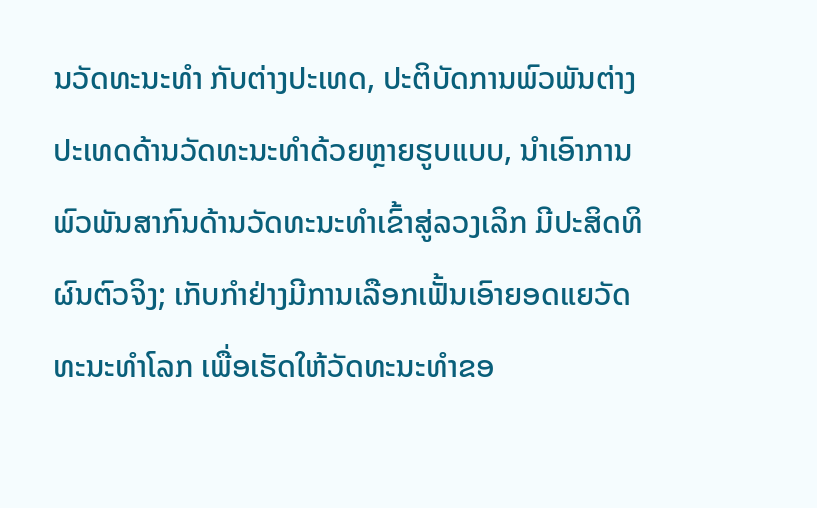ນວັດທະນະທຳ ກັບຕ່າງປະເທດ, ປະຕິບັດການພົວພັນຕ່າງປະເທດດ້ານວັດທະນະທຳດ້ວຍຫຼາຍຮູບແບບ, ນຳເອົາການພົວພັນສາກົນດ້ານວັດທະນະທຳເຂົ້າສູ່ລວງເລິກ ມີປະສິດທິຜົນຕົວຈິງ; ເກັບກຳຢ່າງມີການເລືອກເຟັ້ນເອົາຍອດແຍວັດທະນະທຳໂລກ ເພື່ອເຮັດໃຫ້ວັດທະນະທຳຂອ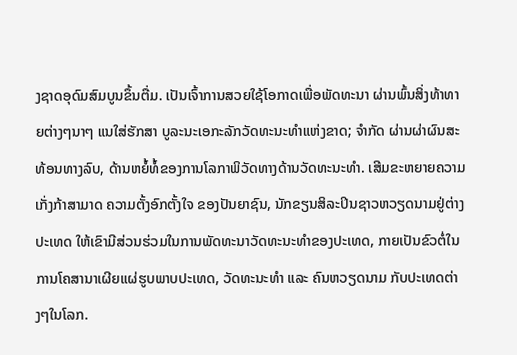ງຊາດອຸດົມສົມບູນຂຶ້ນຕື່ມ. ເປັນເຈົ້າການສວຍໃຊ້ໂອກາດເພື່ອພັດທະນາ ຜ່ານພົ້ນສິ່ງທ້າທາຍຕ່າງໆນາໆ ແນໃສ່ຮັກສາ ບູລະນະເອກະລັກວັດທະນະທຳແຫ່ງຂາດ; ຈຳກັດ ຜ່ານຜ່າຜົນສະທ້ອນທາງລົບ, ດ້ານຫຍໍ້ທໍ້ຂອງການໂລກາພິວັດທາງດ້ານວັດທະນະທຳ. ເສີມຂະຫຍາຍຄວາມເກັ່ງກ້າສາມາດ ຄວາມຕັ້ງອົກຕັ້ງໃຈ ຂອງປັນຍາຊົນ, ນັກຂຽນສິລະປິນຊາວຫວຽດນາມຢູ່ຕ່າງປະເທດ ໃຫ້ເຂົາມີສ່ວນຮ່ວມໃນການພັດທະນາວັດທະນະທຳຂອງປະເທດ, ກາຍເປັນຂົວຕໍ່ໃນການໂຄສານາເຜີຍແຜ່ຮູບພາບປະເທດ, ວັດທະນະທຳ ແລະ ຄົນຫວຽດນາມ ກັບປະເທດຕ່າງໆໃນໂລກ.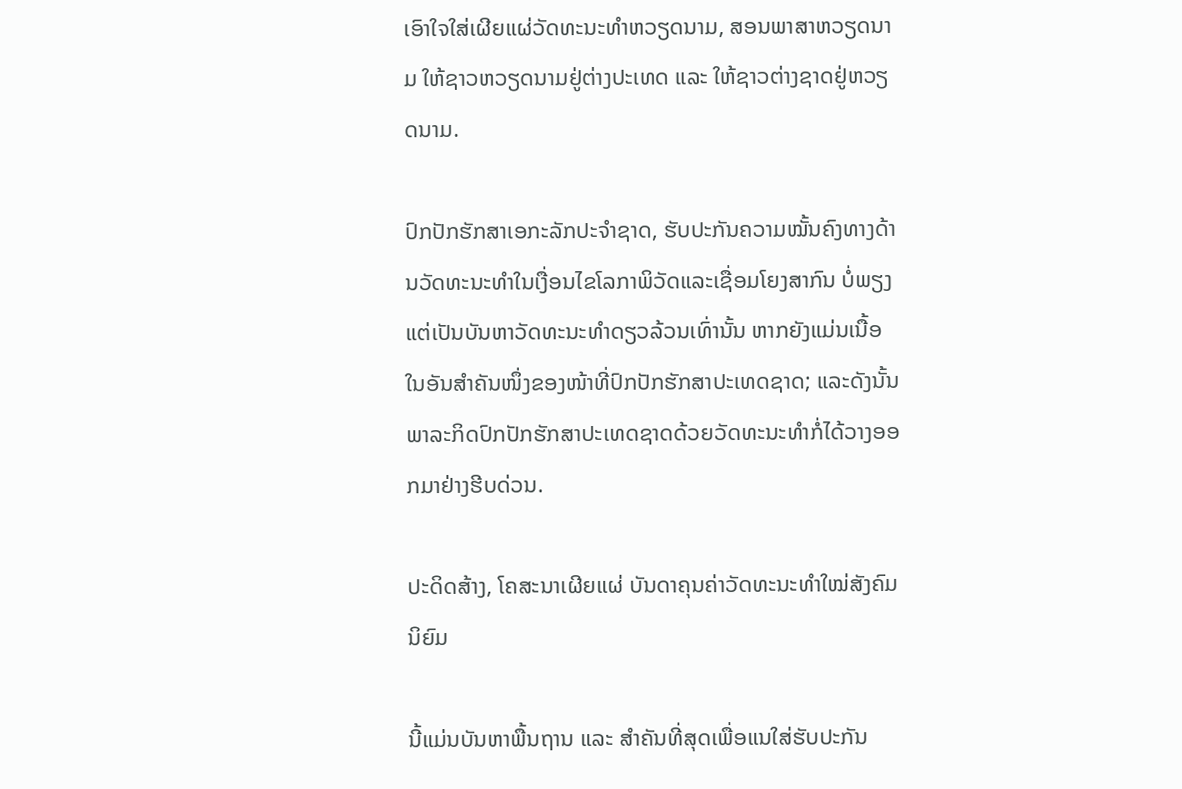ເອົາໃຈໃສ່ເຜີຍແຜ່ວັດທະນະທຳຫວຽດນາມ, ສອນພາສາຫວຽດນາມ ໃຫ້ຊາວຫວຽດນາມຢູ່ຕ່າງປະເທດ ແລະ ໃຫ້ຊາວຕ່າງຊາດຢູ່ຫວຽດນາມ.

ປົກປັກຮັກສາເອກະລັກປະຈຳຊາດ, ຮັບປະກັນຄວາມໝັ້ນຄົງທາງດ້ານວັດທະນະທຳໃນເງື່ອນໄຂໂລກາພິວັດແລະເຊື່ອມໂຍງສາກົນ ບໍ່ພຽງແຕ່ເປັນບັນຫາວັດທະນະທຳດຽວລ້ວນເທົ່ານັ້ນ ຫາກຍັງແມ່ນເນື້ອໃນອັນສຳຄັນໜຶ່ງຂອງໜ້າທີ່ປົກປັກຮັກສາປະເທດຊາດ; ແລະດັງນັ້ນ ພາລະກິດປົກປັກຮັກສາປະເທດຊາດດ້ວຍວັດທະນະທຳກໍ່ໄດ້ວາງອອກມາຢ່າງຮີບດ່ວນ.

ປະດິດສ້າງ, ໂຄສະນາເຜີຍແຜ່ ບັນດາຄຸນຄ່າວັດທະນະທຳໃໝ່ສັງຄົມນິຍົມ

ນີ້ແມ່ນບັນຫາພື້ນຖານ ແລະ ສຳຄັນທີ່ສຸດເພື່ອແນໃສ່ຮັບປະກັນ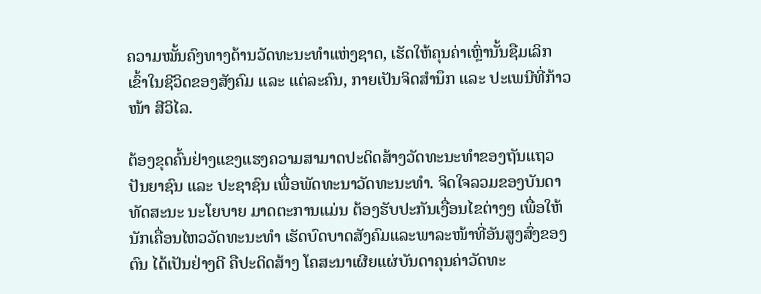ຄວາມໝັ້ນຄົງທາງດ້ານວັດທະນະທຳແຫ່ງຊາດ, ເຮັດໃຫ້ຄຸນຄ່າເຫຼົ່ານັ້ນຊືມເລິກເຂົ້າໃນຊີວິດຂອງສັງຄົມ ແລະ ແຕ່ລະຄົນ, ກາຍເປັນຈິດສຳນຶກ ແລະ ປະເພນີທີ່ກ້າວໜ້າ ສີວິໄລ.

ຕ້ອງຂຸດຄົ້ນຢ່າງແຂງແຮງຄວາມສາມາດປະດິດສ້າງວັດທະນະທຳຂອງຖັນແຖວປັນຍາຊົນ ແລະ ປະຊາຊົນ ເພື່ອພັດທະນາວັດທະນະທຳ. ຈິດໃຈລວມຂອງບັນດາທັດສະນະ ນະໂຍບາຍ ມາດຕະການແມ່ນ ຕ້ອງຮັບປະກັນເງື່ອນໄຂຕ່າງໆ ເພື່ອໃຫ້ນັກເຄື່ອນໄຫວວັດທະນະທຳ ເຮັດບົດບາດສັງຄົມແລະພາລະໜ້າທີ່ອັນສູງສົ່ງຂອງຕົນ ໄດ້ເປັນຢ່າງດີ ຄືປະດິດສ້າງ ໂຄສະນາເຜີຍແຜ່ບັນດາຄຸນຄ່າວັດທະ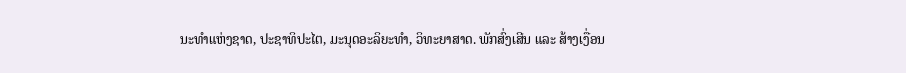ນະທຳແຫ່ງຊາດ, ປະຊາທິປະໄຕ, ມະນຸດອະລິຍະທຳ, ວິທະຍາສາດ. ພັກສົ່ງເສີນ ແລະ ສ້າງເງື່ອນ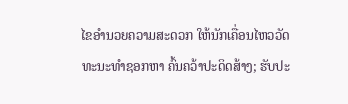ໄຂອຳນວຍຄວາມສະດວກ ໃຫ້ນັກເຄື່ອນໄຫວວັດທະນະທຳຊອກຫາ ຄົ້ນຄວ້າປະດິດສ້າງ; ຮັບປະ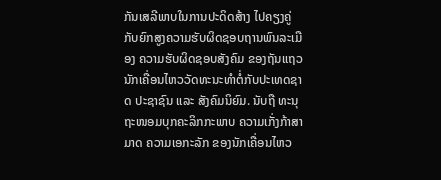ກັນເສລີພາບໃນການປະດິດສ້າງ ໄປຄຽງຄູ່ກັບຍົກສູງຄວາມຮັບຜິດຊອບຖານພົນລະເມືອງ ຄວາມຮັບຜິດຊອບສັງຄົມ ຂອງຖັນແຖວນັກເຄື່ອນໄຫວວັດທະນະທຳຕໍ່ກັບປະເທດຊາດ ປະຊາຊົນ ແລະ ສັງຄົມນິຍົມ. ນັບຖື ທະນຸຖະໜອມບຸກຄະລິກກະພາບ ຄວາມເກັ່ງກ້າສາມາດ ຄວາມເອກະລັກ ຂອງນັກເຄື່ອນໄຫວ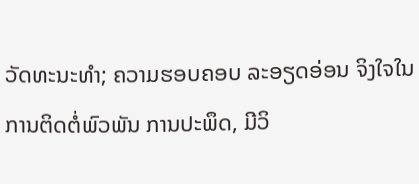ວັດທະນະທຳ; ຄວາມຮອບຄອບ ລະອຽດອ່ອນ ຈິງໃຈໃນການຕິດຕໍ່ພົວພັນ ການປະພຶດ, ມີວິ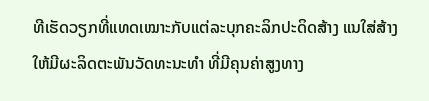ທີເຮັດວຽກທີ່ແທດເໝາະກັບແຕ່ລະບຸກຄະລິກປະດິດສ້າງ ແນໃສ່ສ້າງໃຫ້ມີຜະລິດຕະພັນວັດທະນະທຳ ທີ່ມີຄຸນຄ່າສູງທາງ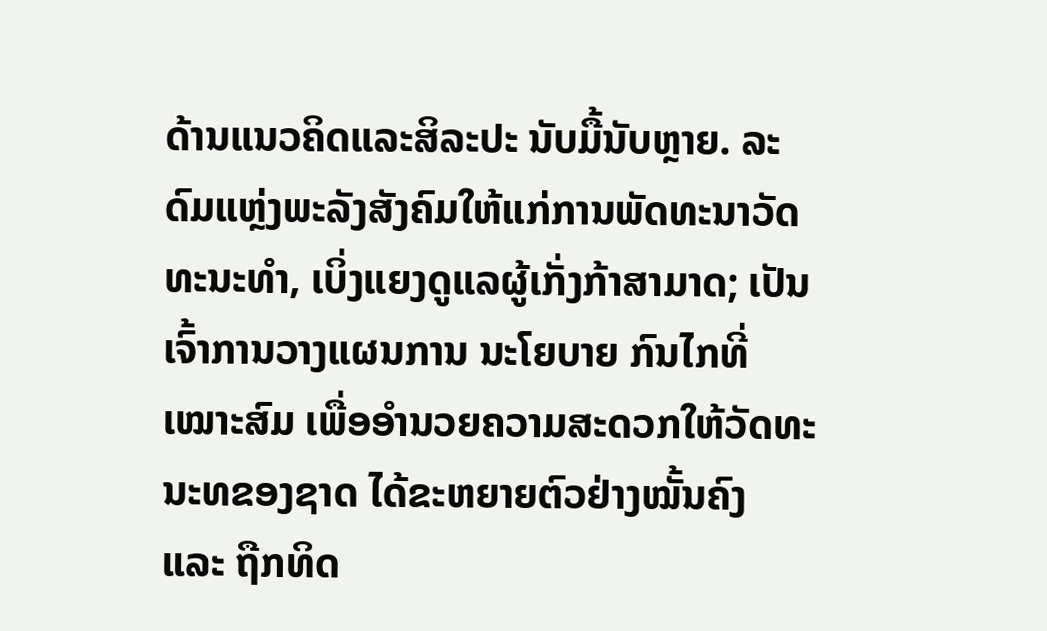ດ້ານແນວຄິດແລະສິລະປະ ນັບມື້ນັບຫຼາຍ. ລະດົມແຫຼ່ງພະລັງສັງຄົມໃຫ້ແກ່ການພັດທະນາວັດທະນະທຳ, ເບິ່ງແຍງດູແລຜູ້ເກັ່ງກ້າສາມາດ; ເປັນເຈົ້າການວາງແຜນການ ນະໂຍບາຍ ກົນໄກທີ່ເໝາະສົມ ເພື່ອອຳນວຍຄວາມສະດວກໃຫ້ວັດທະນະທຂອງຊາດ ໄດ້ຂະຫຍາຍຕົວຢ່າງໝັ້ນຄົງ ແລະ ຖືກທິດ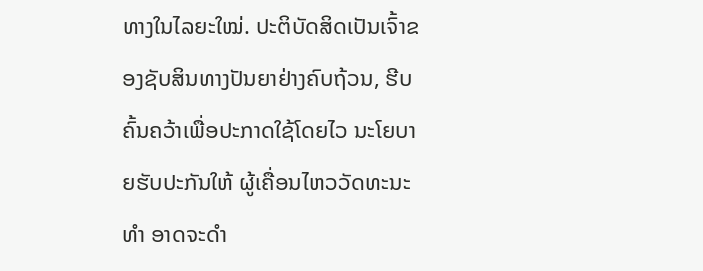ທາງໃນໄລຍະໃໝ່. ປະຕິບັດສິດເປັນເຈົ້າຂອງຊັບສິນທາງປັນຍາຢ່າງຄົບຖ້ວນ, ຮີບຄົ້ນຄວ້າເພື່ອປະກາດໃຊ້ໂດຍໄວ ນະໂຍບາຍຮັບປະກັນໃຫ້ ຜູ້ເຄື່ອນໄຫວວັດທະນະທຳ ອາດຈະດຳ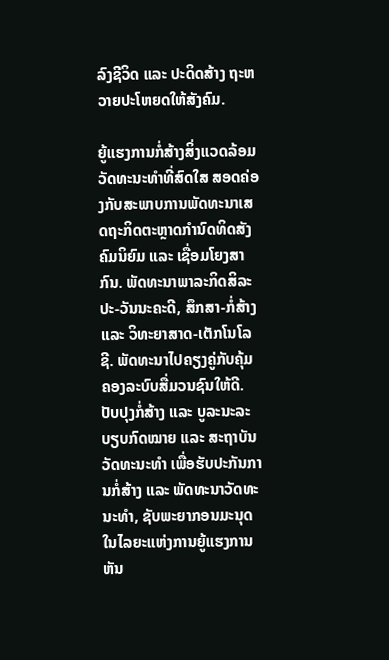ລົງຊີວິດ ແລະ ປະດິດສ້າງ ຖະຫວາຍປະໂຫຍດໃຫ້ສັງຄົມ.

ຍູ້ແຮງການກໍ່ສ້າງສິ່ງແວດລ້ອມວັດທະນະທຳທີ່ສົດໃສ ສອດຄ່ອງກັບສະພາບການພັດທະນາເສດຖະກິດຕະຫຼາດກຳນົດທິດສັງຄົມນິຍົມ ແລະ ເຊື່ອມໂຍງສາກົນ. ພັດທະນາພາລະກິດສິລະປະ-ວັນນະຄະດີ, ສຶກສາ-ກໍ່ສ້າງ ແລະ ວິທະຍາສາດ-ເຕັກໂນໂລຊີ. ພັດທະນາໄປຄຽງຄູ່ກັບຄຸ້ມຄອງລະບົບສື່ມວນຊົນໃຫ້ດີ. ປັບປຸງກໍ່ສ້າງ ແລະ ບູລະນະລະບຽບກົດໝາຍ ແລະ ສະຖາບັນວັດທະນະທຳ ເພື່ອຮັບປະກັນການກໍ່ສ້າງ ແລະ ພັດທະນາວັດທະນະທຳ, ຊັບພະຍາກອນມະນຸດ ໃນໄລຍະແຫ່ງການຍູ້ແຮງການຫັນ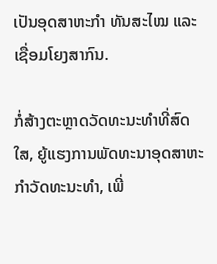ເປັນອຸດສາຫະກຳ ທັນສະໄໝ ແລະ ເຊື່ອມໂຍງສາກົນ.

ກໍ່ສ້າງຕະຫຼາດວັດທະນະທຳທີ່ສົດໃສ, ຍູ້ແຮງການພັດທະນາອຸດສາຫະກຳວັດທະນະທຳ, ເພີ່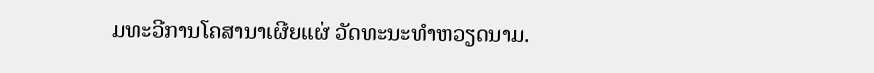ມທະວີການໂຄສານາເຜີຍແຜ່ ວັດທະນະທຳຫວຽດນາມ.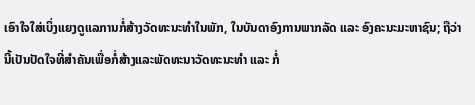ເອົາໃຈໃສ່ເບິ່ງແຍງດູແລການກໍ່ສ້າງວັດທະນະທຳໃນພັກ, ໃນບັນດາອົງການພາກລັດ ແລະ ອົງຄະນະມະຫາຊົນ; ຖືວ່ານີ້ເປັນປັດໃຈທີ່ສຳຄັນເພື່ອກໍ່ສ້າງແລະພັດທະນາວັດທະນະທຳ ແລະ ກໍ່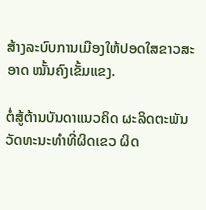ສ້າງລະບົບການເມືອງໃຫ້ປອດໃສຂາວສະອາດ ໝັ້ນຄົງເຂັ້ມແຂງ.

ຕໍ່ສູ້ຕ້ານບັນດາແນວຄິດ ຜະລິດຕະພັນວັດທະນະທຳທີ່ຜິດເຂວ ຜິດ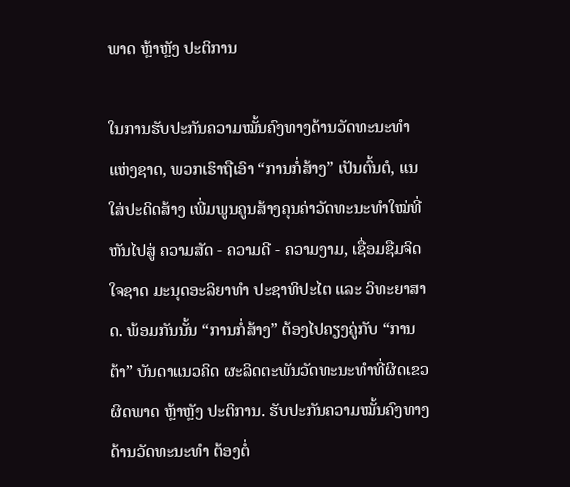ພາດ ຫຼ້າຫຼັງ ປະຕິການ

ໃນການຮັບປະກັນຄວາມໝັ້ນຄົງທາງດ້ານວັດທະນະທຳແຫ່ງຊາດ, ພວກເຮົາຖືເອົາ “ການກໍ່ສ້າງ” ເປັນຕົ້ນຕໍ, ແນໃສ່ປະດິດສ້າງ ເພີ່ມພູນຄູນສ້າງຄຸນຄ່າວັດທະນະທຳໃໝ່ທີ່ຫັນໄປສູ່ ຄວາມສັດ - ຄວາມດີ - ຄວາມງາມ, ເຊື່ອມຊືມຈິດໃຈຊາດ ມະນຸດອະລິຍາທຳ ປະຊາທິປະໄຕ ແລະ ວິທະຍາສາດ. ພ້ອມກັນນັ້ນ “ການກໍ່ສ້າງ” ຕ້ອງໄປຄຽງຄູ່ກັບ “ການຕ້າ” ບັນດາແນວຄິດ ຜະລິດຕະພັນວັດທະນະທຳທີ່ຜິດເຂວ ຜິດພາດ ຫຼ້າຫຼັງ ປະຕິການ. ຮັບປະກັນຄວາມໝັ້ນຄົງທາງດ້ານວັດທະນະທຳ ຕ້ອງຕໍ່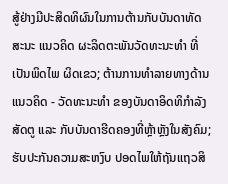ສູ້ຢ່າງມີປະສິດທິຜົນໃນການຕ້ານກັບບັນດາທັດສະນະ ແນວຄິດ ຜະລິດຕະພັນວັດທະນະທຳ ທີ່ເປັນພິດໄພ ຜິດເຂວ; ຕ້ານການທຳລາຍທາງດ້ານແນວຄິດ - ວັດທະນະທຳ ຂອງບັນດາອິດທິກຳລັງສັດຕູ ແລະ ກັບບັນດາຮີດຄອງທີ່ຫຼ້າຫຼັງໃນສັງຄົມ; ຮັບປະກັນຄວາມສະຫງົບ ປອດໄພໃຫ້ຖັນແຖວສິ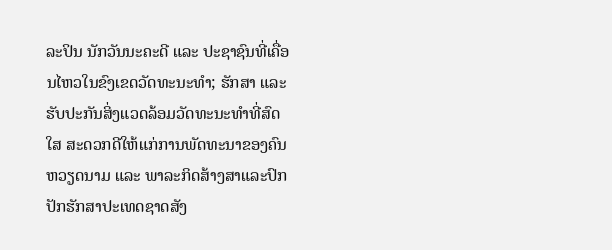ລະປິນ ນັກວັນນະຄະດີ ແລະ ປະຊາຊົນທີ່ເຄື່ອນໄຫວໃນຂົງເຂດວັດທະນະທຳ; ຮັກສາ ແລະ ຮັບປະກັນສິ່ງແວດລ້ອມວັດທະນະທຳທີ່ສົດໃສ ສະດວກດີໃຫ້ແກ່ການພັດທະນາຂອງຄົນຫວຽດນາມ ແລະ ພາລະກິດສ້າງສາແລະປົກປັກຮັກສາປະເທດຊາດສັງ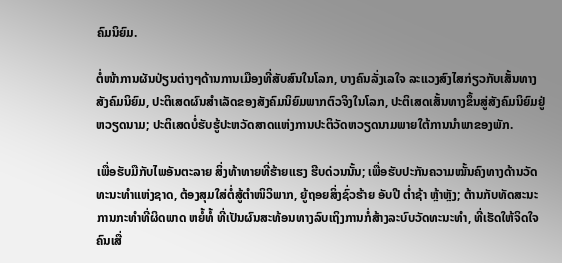ຄົມນິຍົມ.

ຕໍ່ໜ້າການຜັນປ່ຽນຕ່າງໆດ້ານການເມືອງທີ່ສັບສົນໃນໂລກ, ບາງຄົນລັ່ງເລໃຈ ລະແວງສົງໄສກ່ຽວກັບເສັ້ນທາງສັງຄົມນິຍົມ, ປະຕິເສດຜົນສຳເລັດຂອງສັງຄົມນິຍົມພາກຕົວຈິງໃນໂລກ, ປະຕິເສດເສັ້ນທາງຂຶ້ນສູ່ສັງຄົມນິຍົມຢູ່ຫວຽດນາມ; ປະຕິເສດບໍ່ຮັບຮູ້ປະຫວັດສາດແຫ່ງການປະຕິວັດຫວຽດນາມພາຍໃຕ້ການນຳພາຂອງພັກ.

ເພື່ອຮັບມືກັບໄພອັນຕະລາຍ ສິ່ງທ້າທາຍທີ່ຮ້າຍແຮງ ຮີບດ່ວນນັ້ນ; ເພື່ອຮັບປະກັນຄວາມໝັ້ນຄົງທາງດ້ານວັດທະນະທຳແຫ່ງຊາດ, ຕ້ອງສຸມໃສ່ຕໍ່ສູ້ຕຳໜິວິພາກ, ຍູ້ຖອຍສິ່ງຊົ່ວຮ້າຍ ອັບປີ ຕ່ຳຊ້າ ຫຼ້າຫຼັງ; ຕ້ານກັບທັດສະນະ ການກະທຳທີ່ຜິດພາດ ຫຍໍ້ທໍ້ ທີ່ເປັນຜົນສະທ້ອນທາງລົບເຖິງການກໍ່ສ້າງລະບົບວັດທະນະທຳ, ທີ່ເຮັດໃຫ້ຈິດໃຈຄົນເສື່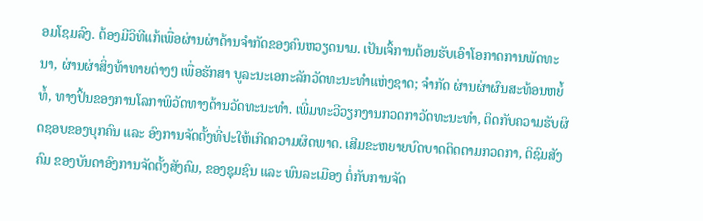ອມໂຊມລົງ. ຕ້ອງມີວິທີແກ້ເພື່ອຜ່ານຜ່າດ້ານຈຳກັດຂອງຄົນຫວຽດນາມ. ເປັນເຈົ້ການຕ້ອນຮັບເອົາໂອກາດການພັດທະນາ, ຜ່ານຜ່າສິ່ງທ້າທາຍຕ່າງໆ ເພື່ອຮັກສາ ບູລະນະເອກະລັກວັດທະນະທຳແຫ່ງຊາດ; ຈຳກັດ ຜ່ານຜ່າຜົນສະທ້ອນຫຍໍ້ທໍ້, ທາງປິ້ນຂອງການໂລກາພິວັດທາງດ້ານວັດທະນະທຳ. ເພີ່ມທະວີວຽກງານກວດກາວັດທະນະທຳ, ຕິດກັບຄວາມຮັບຜິດຊອບຂອງບຸກຄົນ ແລະ ອົງການຈັດຕັ້ງທີ່ປະໃຫ້ເກີດຄວາມຜິດພາດ. ເສີມຂະຫຍາຍບົດບາດຕິດຕາມກວດກາ, ຕິຊົມສັງຄົມ ຂອງບັນດາອົງການຈັດຕັ້ງສັງຄົມ, ຂອງຊຸມຊົນ ແລະ ພົນລະເມືອງ ຕໍ່ກັບການຈັດ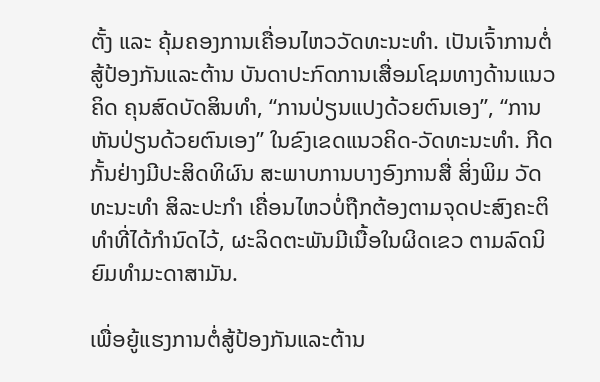ຕັ້ງ ແລະ ຄຸ້ມຄອງການເຄື່ອນໄຫວວັດທະນະທຳ. ເປັນເຈົ້າການຕໍ່ສູ້ປ້ອງກັນແລະຕ້ານ ບັນດາປະກົດການເສື່ອມໂຊມທາງດ້ານແນວຄິດ ຄຸນສົດບັດສິນທຳ, “ການປ່ຽນແປງດ້ວຍຕົນເອງ”, “ການຫັນປ່ຽນດ້ວຍຕົນເອງ” ໃນຂົງເຂດແນວຄິດ-ວັດທະນະທຳ. ກີດກັ້ນຢ່າງມີປະສິດທິຜົນ ສະພາບການບາງອົງການສື່ ສິ່ງພິມ ວັດທະນະທຳ ສິລະປະກຳ ເຄື່ອນໄຫວບໍ່ຖືກຕ້ອງຕາມຈຸດປະສົງຄະຕິທຳທີ່ໄດ້ກຳນົດໄວ້, ຜະລິດຕະພັນມີເນື້ອໃນຜິດເຂວ ຕາມລົດນິຍົມທຳມະດາສາມັນ.

ເພື່ອຍູ້ແຮງການຕໍ່ສູ້ປ້ອງກັນແລະຕ້ານ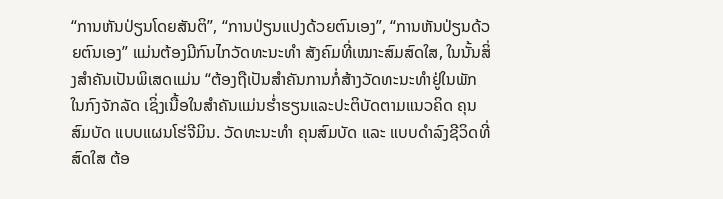“ການຫັນປ່ຽນໂດຍສັນຕິ”, “ການປ່ຽນແປງດ້ວຍຕົນເອງ”, “ການຫັນປ່ຽນດ້ວຍຕົນເອງ” ແມ່ນຕ້ອງມີກົນໄກວັດທະນະທຳ ສັງຄົມທີ່ເໝາະສົມສົດໃສ, ໃນນັ້ນສິ່ງສຳຄັນເປັນພິເສດແມ່ນ “ຕ້ອງຖືເປັນສຳຄັນການກໍ່ສ້າງວັດທະນະທຳຢູ່ໃນພັກ ໃນກົງຈັກລັດ ເຊິ່ງເນື້ອໃນສຳຄັນແມ່ນຮ່ຳຮຽນແລະປະຕິບັດຕາມແນວຄິດ ຄຸນສົມບັດ ແບບແຜນໂຮ່ຈີມິນ. ວັດທະນະທຳ ຄຸນສົມບັດ ແລະ ແບບດຳລົງຊີວິດທີ່ສົດໃສ ຕ້ອ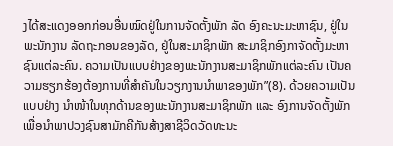ງໄດ້ສະແດງອອກກ່ອນອື່ນໝົດຢູ່ໃນການຈັດຕັ້ງພັກ ລັດ ອົງຄະນະມະຫາຊົນ, ຢູ່ໃນພະນັກງານ ລັດຖະກອນຂອງລັດ, ຢູ່ໃນສະມາຊິກພັກ ສະມາຊິກອົງກາຈັດຕັ້ງມະຫາຊົນແຕ່ລະຄົນ. ຄວາມເປັນແບບຢ່າງຂອງພະນັກງານສະມາຊິກພັກແຕ່ລະຄົນ ເປັນຄວາມຮຽກຮ້ອງຕ້ອງການທີ່ສຳຄັນໃນວຽກງານນຳພາຂອງພັກ”(8). ດ້ວຍຄວາມເປັນແບບຢ່າງ ນຳໜ້າໃນທຸກດ້ານຂອງພະນັກງານສະມາຊິກພັກ ແລະ ອົງການຈັດຕັ້ງພັກ ເພື່ອນຳພາປວງຊົນສາມັກຄີກັນສ້າງສາຊີວິດວັດທະນະ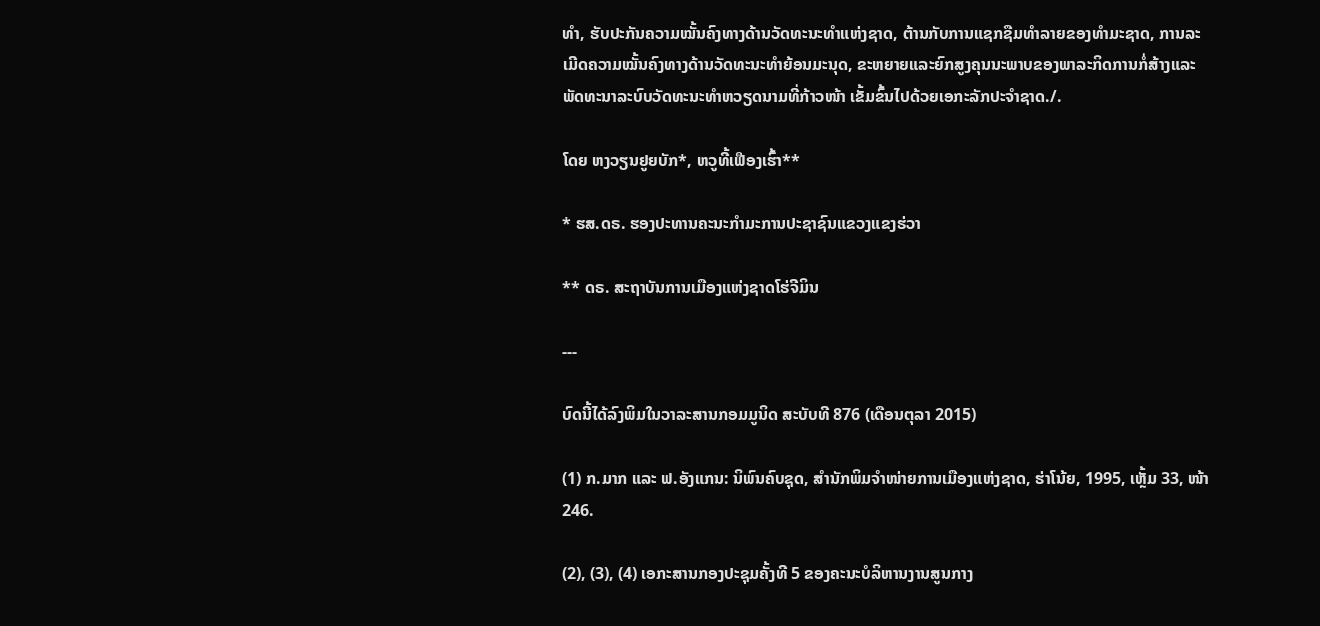ທຳ, ຮັບປະກັນຄວາມໝັ້ນຄົງທາງດ້ານວັດທະນະທຳແຫ່ງຊາດ, ຕ້ານກັບການແຊກຊືມທຳລາຍຂອງທຳມະຊາດ, ການລະເມີດຄວາມໝັ້ນຄົງທາງດ້ານວັດທະນະທຳຍ້ອນມະນຸດ, ຂະຫຍາຍແລະຍົກສູງຄຸນນະພາບຂອງພາລະກິດການກໍ່ສ້າງແລະພັດທະນາລະບົບວັດທະນະທຳຫວຽດນາມທີ່ກ້າວໜ້າ ເຂັ້ມຂົ້ນໄປດ້ວຍເອກະລັກປະຈຳຊາດ./.

ໂດຍ ຫງວຽນຢູຍບັກ*, ຫວູທີ້ເຟືອງເຮົ້າ**

* ຮສ.ດຣ. ຮອງປະທານຄະນະກຳມະການປະຊາຊົນແຂວງແຂງຮ່ວາ

** ດຣ. ສະຖາບັນການເມືອງແຫ່ງຊາດໂຮ່ຈີມິນ

---

ບົດນີ້ໄດ້ລົງພິມໃນວາລະສານກອມມູນິດ ສະບັບທີ 876 (ເດືອນຕຸລາ 2015)

(1) ກ.ມາກ ແລະ ຟ.ອັງແກນ: ນິພົນຄົບຊຸດ, ສຳນັກພິມຈຳໜ່າຍການເມືອງແຫ່ງຊາດ, ຮ່າໂນ້ຍ, 1995, ເຫຼັ້ມ 33, ໜ້າ 246.

(2), (3), (4) ເອກະສານກອງປະຊຸມຄັ້ງທີ 5 ຂອງຄະນະບໍລິຫານງານສູນກາງ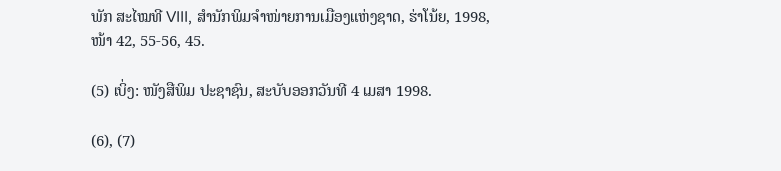ພັກ ສະໄໝທີ VIII, ສຳນັກພິມຈຳໜ່າຍການເມືອງແຫ່ງຊາດ, ຮ່າໂນ້ຍ, 1998, ໜ້າ 42, 55-56, 45.

(5) ເບິ່ງ: ໜັງສືພິມ ປະຊາຊົນ, ສະບັບອອກວັນທີ 4 ເມສາ 1998.

(6), (7)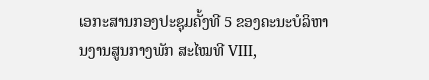ເອກະສານກອງປະຊຸມຄັ້ງທີ 5 ຂອງຄະນະບໍລິຫານງານສູນກາງພັກ ສະໄໝທີ VIII,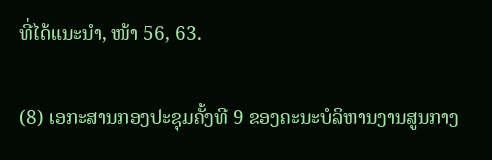ທີ່ໄດ້ແນະນຳ, ໜ້າ 56, 63.

(8) ເອກະສານກອງປະຊຸມຄັ້ງທີ 9 ຂອງຄະນະບໍລິຫານງານສູນກາງ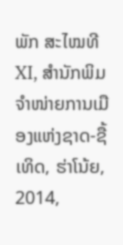ພັກ ສະໄໝທີ XI, ສຳນັກພິມຈຳໜ່າຍການເມືອງແຫ່ງຊາດ-ຊື້ເທິດ, ຮ່າໂນ້ຍ, 2014,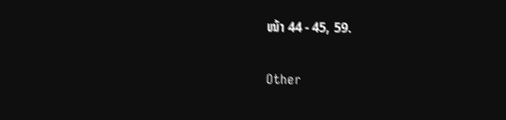ໜ້າ 44 - 45, 59.

Other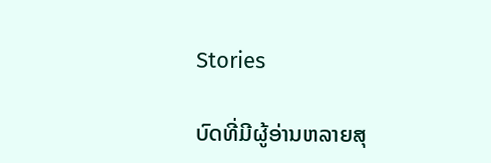Stories

ບົດທີ່ມີຜູ້ອ່ານຫລາຍສຸ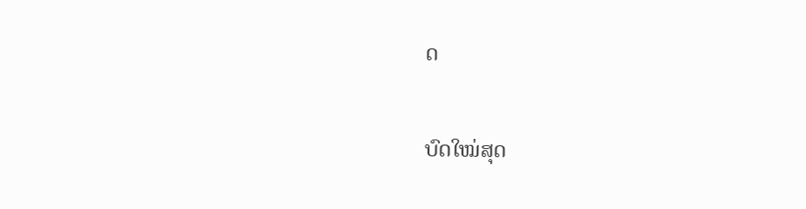ດ

ບົດໃໝ່ສຸດ